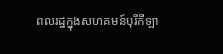ពលរដ្ឋក្នុងសហគមន៍បុរីកីឡា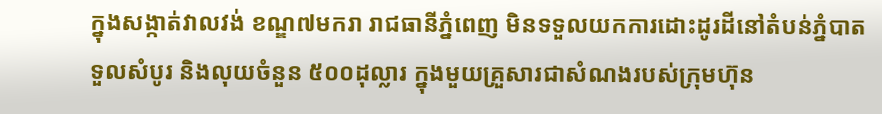ក្នុងសង្កាត់វាលវង់ ខណ្ឌ៧មករា រាជធានីភ្នំពេញ មិនទទួលយកការដោះដូរដីនៅតំបន់ភ្នំបាត ទួលសំបូរ និងលុយចំនួន ៥០០ដុល្លារ ក្នុងមួយគ្រួសារជាសំណងរបស់ក្រុមហ៊ុន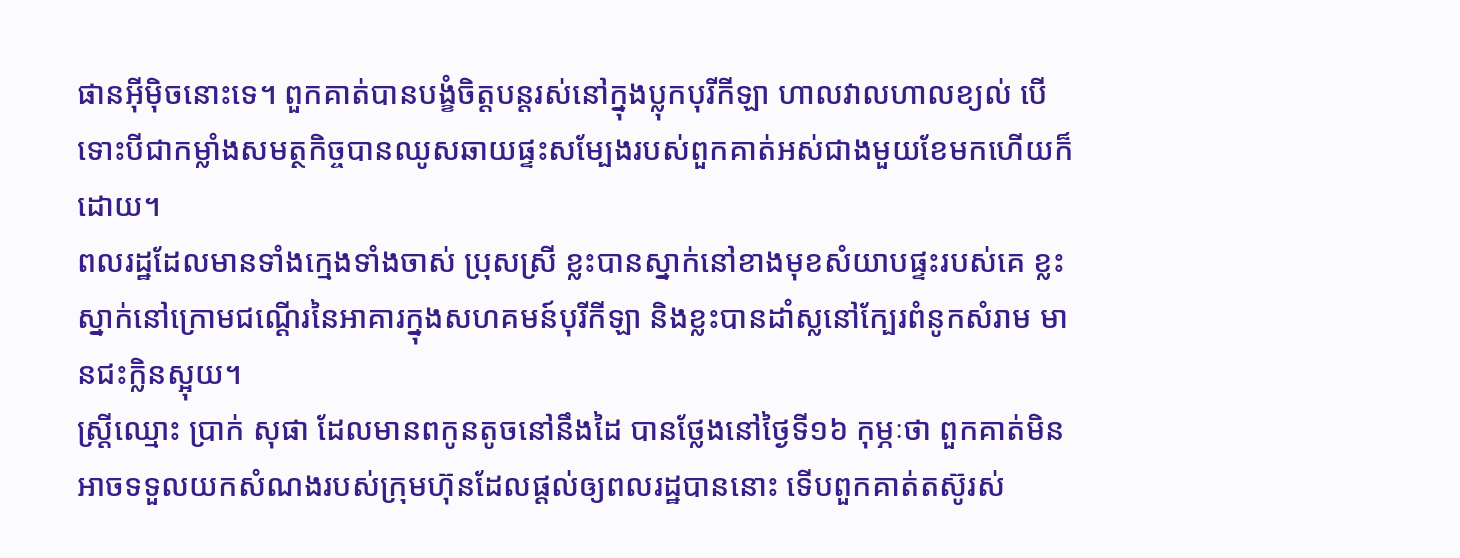ផានអ៊ីម៉ិចនោះទេ។ ពួកគាត់បានបង្ខំចិត្តបន្តរស់នៅក្នុងប្លុកបុរីកីឡា ហាលវាលហាលខ្យល់ បើទោះបីជាកម្លាំងសមត្ថកិច្ចបានឈូសឆាយផ្ទះសម្បែងរបស់ពួកគាត់អស់ជាងមួយខែមកហើយក៏ដោយ។
ពលរដ្ឋដែលមានទាំងក្មេងទាំងចាស់ ប្រុសស្រី ខ្លះបានស្នាក់នៅខាងមុខសំយាបផ្ទះរបស់គេ ខ្លះស្នាក់នៅក្រោមជណ្ដើរនៃអាគារក្នុងសហគមន៍បុរីកីឡា និងខ្លះបានដាំស្លនៅក្បែរពំនូកសំរាម មានជះក្លិនស្អុយ។
ស្ត្រីឈ្មោះ ប្រាក់ សុផា ដែលមានពកូនតូចនៅនឹងដៃ បានថ្លែងនៅថ្ងៃទី១៦ កុម្ភៈថា ពួកគាត់មិនអាចទទួលយកសំណងរបស់ក្រុមហ៊ុនដែលផ្ដល់ឲ្យពលរដ្ឋបាននោះ ទើបពួកគាត់តស៊ូរស់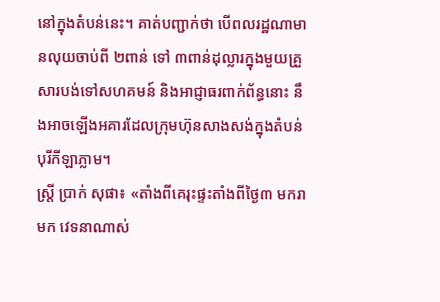នៅក្នុងតំបន់នេះ។ គាត់បញ្ជាក់ថា បើពលរដ្ឋណាមានលុយចាប់ពី ២ពាន់ ទៅ ៣ពាន់ដុល្លារក្នុងមួយគ្រួសារបង់ទៅសហគមន៍ និងអាជ្ញាធរពាក់ព័ន្ធនោះ នឹងអាចឡើងអគារដែលក្រុមហ៊ុនសាងសង់ក្នុងតំបន់បុរីកីឡាភ្លាម។
ស្ត្រី ប្រាក់ សុផា៖ «តាំងពីគេរុះផ្ទះតាំងពីថ្ងៃ៣ មករា មក វេទនាណាស់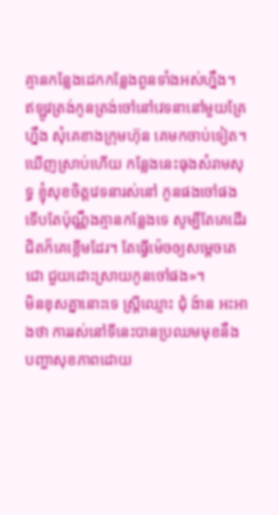គ្មានកន្លែងដេកកន្លែងពួនទាំងអស់ហ្នឹង។ ឥឡូវត្រង់កូនត្រង់ចៅនៅវេទនានៅមួយគ្រែហ្នឹង សុំគេខាងក្រុមហ៊ុន គេមកចាប់ទៀត។ ឃើញស្រាប់ហើយ កន្លែងនេះធុងសំរាមសុទ្ធ ខ្ញុំសុខចិត្តវេទនារស់នៅ កូនផងចៅផងទើបតែប៉ុណ្ណឹងគ្មានកន្លែងទេ សូម្បីតែគេដើរជិតក៏គេខ្ពើមដែរ។ តែធ្វើម៉េចឲ្យសម្ដេចតេជោ ជួយដោះស្រាយកូនចៅផង»។
មិនខុសគ្នានោះទេ ស្ត្រីឈ្មោះ ជុំ ង៉ាន អះអាងថា ការរស់នៅទីនេះបានប្រឈមមុខនឹងបញ្ហាសុខភាពដោយ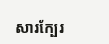សារក្បែរ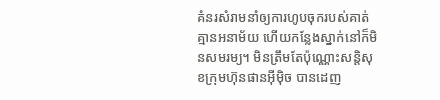គំនរសំរាមនាំឲ្យការហូបចុករបស់គាត់គ្មានអនាម័យ ហើយកន្លែងស្នាក់នៅក៏មិនសមរម្យ។ មិនត្រឹមតែប៉ុណ្ណោះសន្តិសុខក្រុមហ៊ុនផានអ៊ីម៉ិច បានដេញ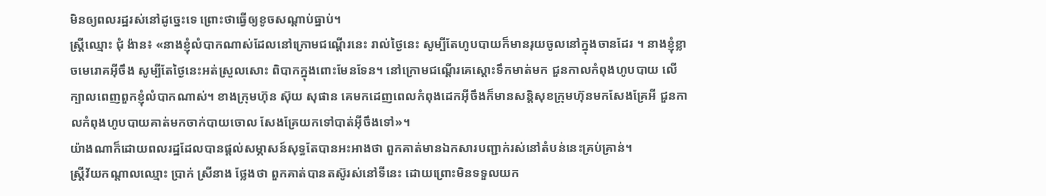មិនឲ្យពលរដ្ឋរស់នៅដូច្នេះទេ ព្រោះថាធ្វើឲ្យខូចសណ្ដាប់ធ្នាប់។
ស្ត្រីឈ្មោះ ជុំ ង៉ាន៖ «នាងខ្ញុំលំបាកណាស់ដែលនៅក្រោមជណ្ដើរនេះ រាល់ថ្ងៃនេះ សូម្បីតែហូបបាយក៏មានរុយចូលនៅក្នុងចានដែរ ។ នាងខ្ញុំខ្លាចមេរោគអ៊ីចឹង សូម្បីតែថ្ងៃនេះអត់ស្រួលសោះ ពិបាកក្នុងពោះមែនទែន។ នៅក្រោមជណ្ដើរគេស្ដោះទឹកមាត់មក ជួនកាលកំពុងហូបបាយ លើក្បាលពេញពួកខ្ញុំលំបាកណាស់។ ខាងក្រុមហ៊ុន ស៊ុយ សុផាន គេមកដេញពេលកំពុងដេកអ៊ីចឹងក៏មានសន្តិសុខក្រុមហ៊ុនមកសែងគ្រែអី ជួនកាលកំពុងហូបបាយគាត់មកចាក់បាយចោល សែងគ្រែយកទៅបាត់អ៊ីចឹងទៅ»។
យ៉ាងណាក៏ដោយពលរដ្ឋដែលបានផ្ដល់សម្ភាសន៍សុទ្ធតែបានអះអាងថា ពួកគាត់មានឯកសារបញ្ជាក់រស់នៅតំបន់នេះគ្រប់គ្រាន់។
ស្ត្រីវ័យកណ្ដាលឈ្មោះ ប្រាក់ ស្រីនាង ថ្លែងថា ពួកគាត់បានតស៊ូរស់នៅទីនេះ ដោយព្រោះមិនទទួលយក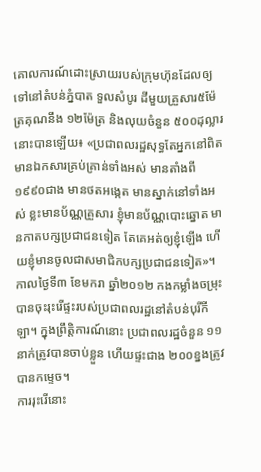គោលការណ៍ដោះស្រាយរបស់ក្រុមហ៊ុនដែលឲ្យទៅនៅតំបន់ភ្នំបាត ទួលសំបូរ ដីមួយគ្រួសារ៥ម៉ែត្រគុណនឹង ១២ម៉ែត្រ និងលុយចំនួន ៥០០ដុល្លារនោះបានឡើយ៖ «ប្រជាពលរដ្ឋសុទ្ធតែអ្នកនៅពិត មានឯកសារគ្រប់គ្រាន់ទាំងអស់ មានតាំងពី១៩៩០ជាង មានថតអង្កេត មានស្នាក់នៅទាំងអស់ ខ្លះមានប័ណ្ណគ្រួសារ ខ្ញុំមានប័ណ្ណបោះឆ្នោត មានកាតបក្សប្រជាជនទៀត តែគេអត់ឲ្យខ្ញុំឡើង ហើយខ្ញុំមានចូលជាសមាជិកបក្សប្រជាជនទៀត»។
កាលថ្ងៃទី៣ ខែមករា ឆ្នាំ២០១២ កងកម្លាំងចម្រុះបានចុះរុះរើផ្ទះរបស់ប្រជាពលរដ្ឋនៅតំបន់បុរីកីឡា។ ក្នុងព្រឹត្តិការណ៍នោះ ប្រជាពលរដ្ឋចំនួន ១១នាក់ត្រូវបានចាប់ខ្លួន ហើយផ្ទះជាង ២០០ខ្នងត្រូវបានកម្ទេច។
ការរុះរើនោះ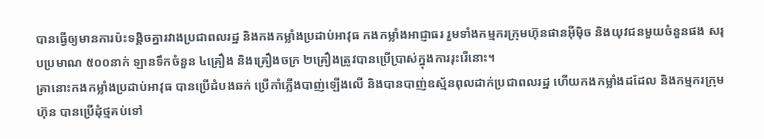បានធ្វើឲ្យមានការប៉ះទង្គិចគ្នារវាងប្រជាពលរដ្ឋ និងកងកម្លាំងប្រដាប់អាវុធ កងកម្លាំងអាជ្ញាធរ រួមទាំងកម្មករក្រុមហ៊ុនផានអ៊ីម៉ិច និងយុវជនមួយចំនួនផង សរុបប្រមាណ ៥០០នាក់ ឡានទឹកចំនួន ៤គ្រឿង និងគ្រឿងចក្រ ២គ្រឿងត្រូវបានប្រើប្រាស់ក្នុងការរុះរើនោះ។
គ្រានោះកងកម្លាំងប្រដាប់អាវុធ បានប្រើដំបងឆក់ ប្រើកាំភ្លើងបាញ់ឡើងលើ និងបានបាញ់ឧស្ម័នពុលដាក់ប្រជាពលរដ្ឋ ហើយកងកម្លាំងដដែល និងកម្មករក្រុមហ៊ុន បានប្រើដុំថ្មគប់ទៅ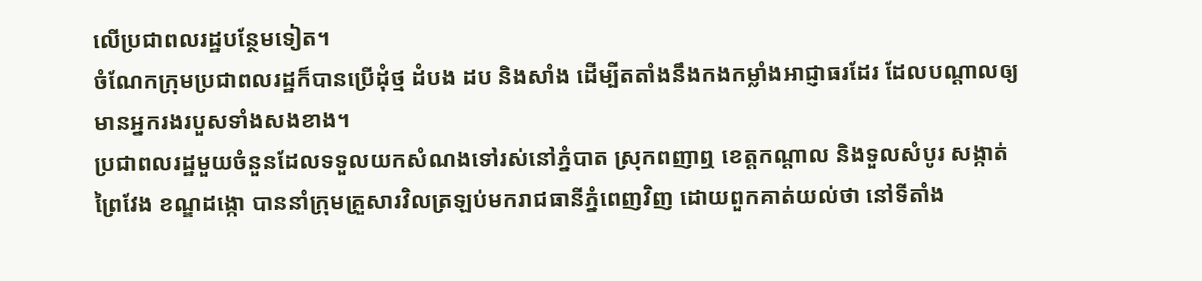លើប្រជាពលរដ្ឋបន្ថែមទៀត។
ចំណែកក្រុមប្រជាពលរដ្ឋក៏បានប្រើដុំថ្ម ដំបង ដប និងសាំង ដើម្បីតតាំងនឹងកងកម្លាំងអាជ្ញាធរដែរ ដែលបណ្ដាលឲ្យមានអ្នករងរបួសទាំងសងខាង។
ប្រជាពលរដ្ឋមួយចំនួនដែលទទួលយកសំណងទៅរស់នៅភ្នំបាត ស្រុកពញាឮ ខេត្តកណ្ដាល និងទួលសំបូរ សង្កាត់ព្រៃវែង ខណ្ឌដង្កោ បាននាំក្រុមគ្រួសារវិលត្រឡប់មករាជធានីភ្នំពេញវិញ ដោយពួកគាត់យល់ថា នៅទីតាំង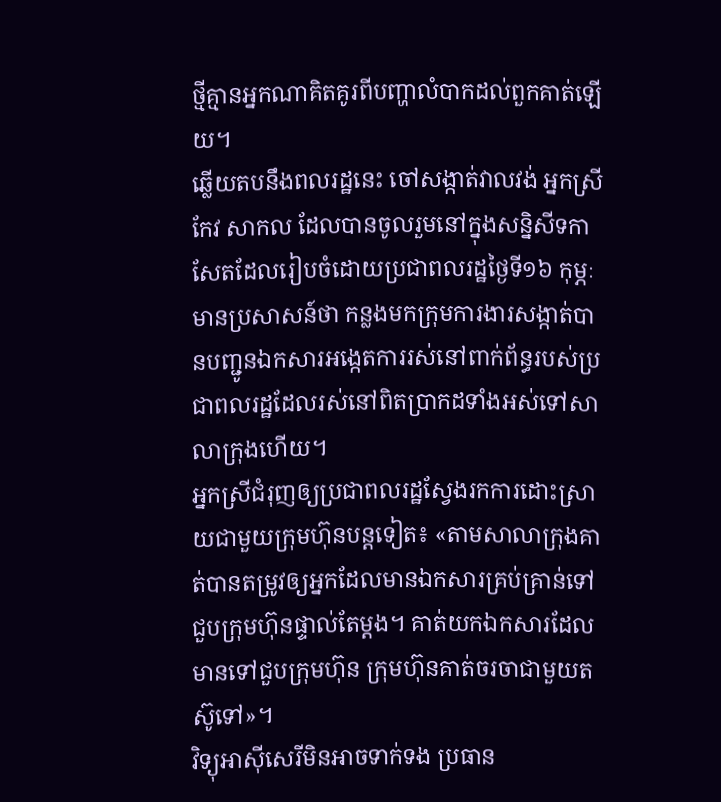ថ្មីគ្មានអ្នកណាគិតគូរពីបញ្ហាលំបាកដល់ពួកគាត់ឡើយ។
ឆ្លើយតបនឹងពលរដ្ឋនេះ ចៅសង្កាត់វាលវង់ អ្នកស្រី កែវ សាកល ដែលបានចូលរួមនៅក្នុងសន្និសីទកាសែតដែលរៀបចំដោយប្រជាពលរដ្ឋថ្ងៃទី១៦ កុម្ភៈ មានប្រសាសន៍ថា កន្លងមកក្រុមការងារសង្កាត់បានបញ្ជូនឯកសារអង្កេតការរស់នៅពាក់ព័ន្ធរបស់ប្រជាពលរដ្ឋដែលរស់នៅពិតប្រាកដទាំងអស់ទៅសាលាក្រុងហើយ។
អ្នកស្រីជំរុញឲ្យប្រជាពលរដ្ឋស្វែងរកការដោះស្រាយជាមួយក្រុមហ៊ុនបន្តទៀត៖ «តាមសាលាក្រុងគាត់បានតម្រូវឲ្យអ្នកដែលមានឯកសារគ្រប់គ្រាន់ទៅជួបក្រុមហ៊ុនផ្ទាល់តែម្ដង។ គាត់យកឯកសារដែលមានទៅជួបក្រុមហ៊ុន ក្រុមហ៊ុនគាត់ចរចាជាមួយតស៊ូទៅ»។
វិទ្យុអាស៊ីសេរីមិនអាចទាក់ទង ប្រធាន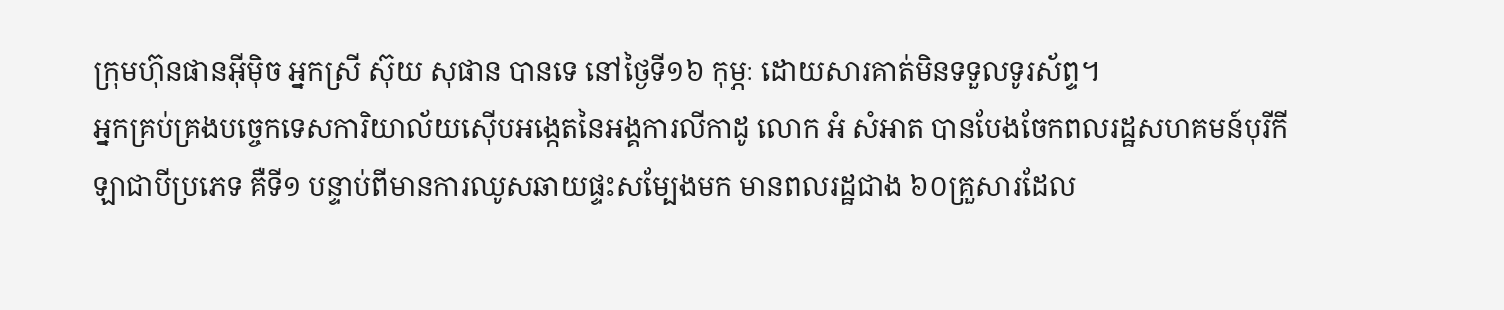ក្រុមហ៊ុនផានអ៊ីម៉ិច អ្នកស្រី ស៊ុយ សុផាន បានទេ នៅថ្ងៃទី១៦ កុម្ភៈ ដោយសារគាត់មិនទទួលទូរស័ព្ទ។
អ្នកគ្រប់គ្រងបច្ចេកទេសការិយាល័យស៊ើបអង្កេតនៃអង្គការលីកាដូ លោក អំ សំអាត បានបែងចែកពលរដ្ឋសហគមន៍បុរីកីឡាជាបីប្រភេទ គឺទី១ បន្ទាប់ពីមានការឈូសឆាយផ្ទះសម្បែងមក មានពលរដ្ឋជាង ៦០គ្រួសារដែល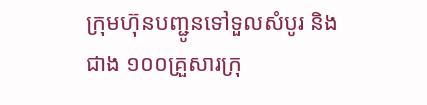ក្រុមហ៊ុនបញ្ជូនទៅទួលសំបូរ និងជាង ១០០គ្រួសារក្រុ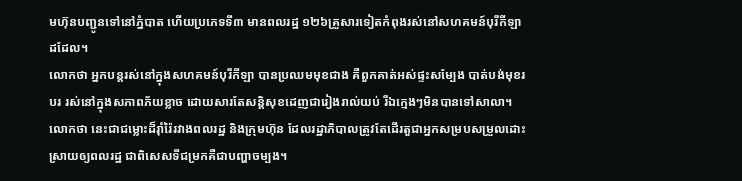មហ៊ុនបញ្ជូនទៅនៅភ្នំបាត ហើយប្រភេទទី៣ មានពលរដ្ឋ ១២៦គ្រួសារទៀតកំពុងរស់នៅសហគមន៍បុរីកីឡាដដែល។
លោកថា អ្នកបន្តរស់នៅក្នុងសហគមន៍បុរីកីឡា បានប្រឈមមុខជាង គឺពួកគាត់អស់ផ្ទះសម្បែង បាត់បង់មុខរបរ រស់នៅក្នុងសភាពភ័យខ្លាច ដោយសារតែសន្តិសុខដេញជារៀងរាល់យប់ រីឯក្មេងៗមិនបានទៅសាលា។ លោកថា នេះជាជម្លោះដ៏រ៉ាំរ៉ៃរវាងពលរដ្ឋ និងក្រុមហ៊ុន ដែលរដ្ឋាភិបាលត្រូវតែដើរតួជាអ្នកសម្របសម្រួលដោះស្រាយឲ្យពលរដ្ឋ ជាពិសេសទីជម្រកគឺជាបញ្ហាចម្បង។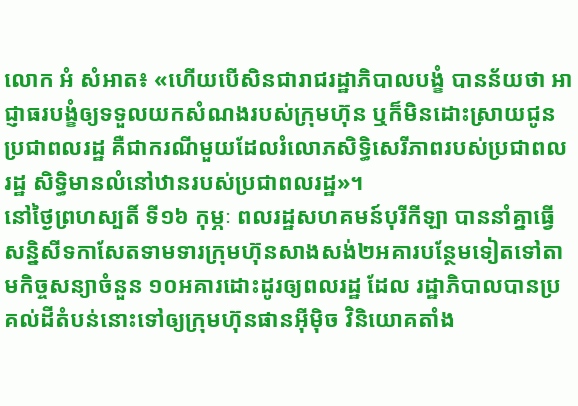លោក អំ សំអាត៖ «ហើយបើសិនជារាជរដ្ឋាភិបាលបង្ខំ បានន័យថា អាជ្ញាធរបង្ខំឲ្យទទួលយកសំណងរបស់ក្រុមហ៊ុន ឬក៏មិនដោះស្រាយជូនប្រជាពលរដ្ឋ គឺជាករណីមួយដែលរំលោភសិទ្ធិសេរីភាពរបស់ប្រជាពលរដ្ឋ សិទ្ធិមានលំនៅឋានរបស់ប្រជាពលរដ្ឋ»។
នៅថ្ងៃព្រហស្បតិ៍ ទី១៦ កុម្ភៈ ពលរដ្ឋសហគមន៍បុរីកីឡា បាននាំគ្នាធ្វើសន្និសីទកាសែតទាមទារក្រុមហ៊ុនសាងសង់២អគារបន្ថែមទៀតទៅតាមកិច្ចសន្យាចំនួន ១០អគារដោះដូរឲ្យពលរដ្ឋ ដែល រដ្ឋាភិបាលបានប្រគល់ដីតំបន់នោះទៅឲ្យក្រុមហ៊ុនផានអ៊ីម៉ិច វិនិយោគតាំង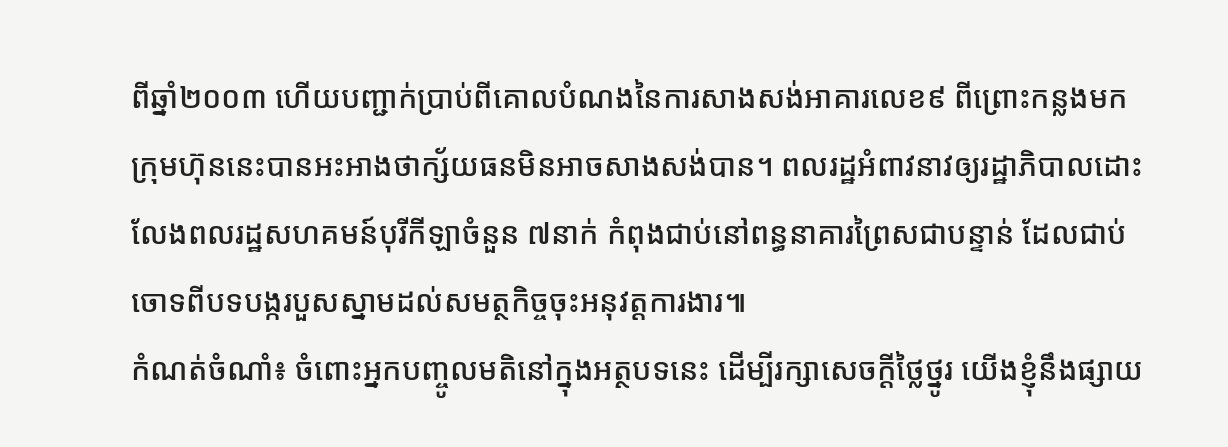ពីឆ្នាំ២០០៣ ហើយបញ្ជាក់ប្រាប់ពីគោលបំណងនៃការសាងសង់អាគារលេខ៩ ពីព្រោះកន្លងមកក្រុមហ៊ុននេះបានអះអាងថាក្ស័យធនមិនអាចសាងសង់បាន។ ពលរដ្ឋអំពាវនាវឲ្យរដ្ឋាភិបាលដោះលែងពលរដ្ឋសហគមន៍បុរីកីឡាចំនួន ៧នាក់ កំពុងជាប់នៅពន្ធនាគារព្រៃសជាបន្ទាន់ ដែលជាប់ចោទពីបទបង្ករបួសស្នាមដល់សមត្ថកិច្ចចុះអនុវត្តការងារ៕
កំណត់ចំណាំ៖ ចំពោះអ្នកបញ្ចូលមតិនៅក្នុងអត្ថបទនេះ ដើម្បីរក្សាសេចក្ដីថ្លៃថ្នូរ យើងខ្ញុំនឹងផ្សាយ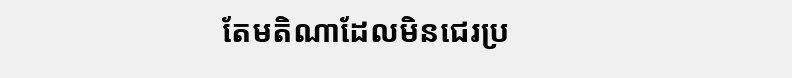តែមតិណាដែលមិនជេរប្រ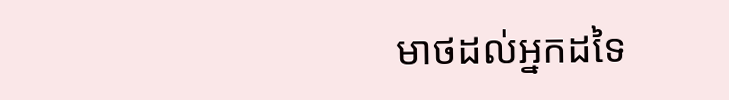មាថដល់អ្នកដទៃ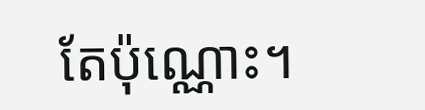តែប៉ុណ្ណោះ។